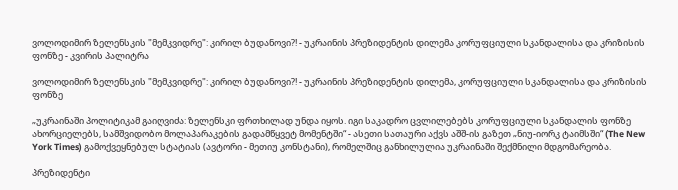ვოლოდიმირ ზელენსკის "მემკვიდრე": კირილ ბუდანოვი?! - უკრაინის პრეზიდენტის დილემა კორუფციული სკანდალისა და კრიზისის ფონზე - კვირის პალიტრა

ვოლოდიმირ ზელენსკის "მემკვიდრე": კირილ ბუდანოვი?! - უკრაინის პრეზიდენტის დილემა, კორუფციული სკანდალისა და კრიზისის ფონზე

„უკრაინაში პოლიტიკამ გაიღვიძა: ზელენსკი ფრთხილად უნდა იყოს. იგი საკადრო ცვლილებებს კორუფციული სკანდალის ფონზე ახორციელებს, სამშვიდობო მოლაპარაკების გადამწყვეტ მომენტში“ - ასეთი სათაური აქვს აშშ-ის გაზეთ „ნიუ-იორკ ტაიმსში“ (The New York Times) გამოქვეყნებულ სტატიას (ავტორი - მეთიუ კონსტანი), რომელშიც განხილულია უკრაინაში შექმნილი მდგომარეობა.

პრეზიდენტი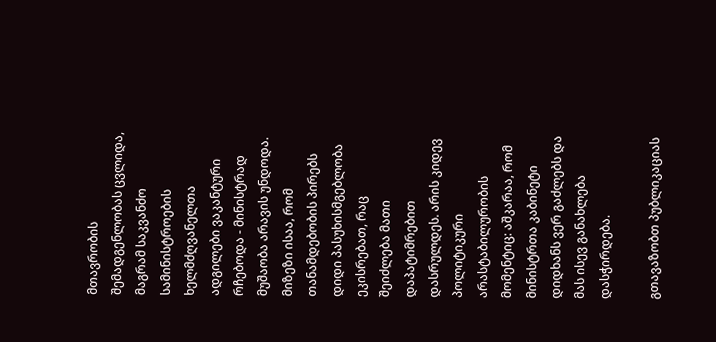მთავრობის შემადგენლობას ცვლიდა, მაგრამ საკვანძო სამინისტროების ხელმძღვანელთა ადგილები ვაკანტური რჩებოდა - მინისტრად მუშაობა არავის უნდოდა. მიზეზი ისაა, რომ თანამდებობის პირებს დიდი პასუხისმგებლობა ეკისრებათ, რაც შეიძლება მათი დაპატიმრებით დასრულდეს. არის კიდევ პოლიტიკური არასტაბილურობის მომენტიც: აშკარაა, რომ მინისტრთა კაბინეტი დიდხანს ვერ გაძლებს და მას ისევ განახლება დასჭირდება.

გთავაზობთ პუბლიკაციას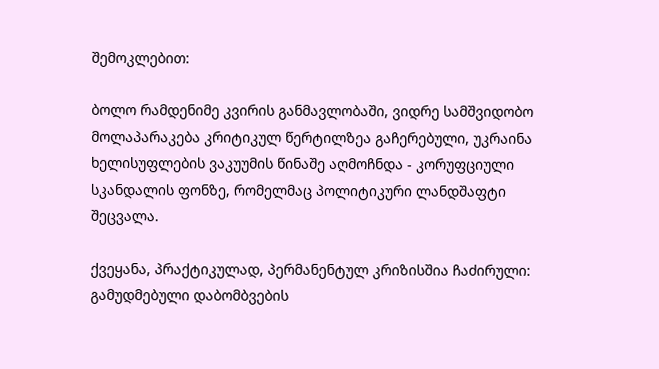შემოკლებით:

ბოლო რამდენიმე კვირის განმავლობაში, ვიდრე სამშვიდობო მოლაპარაკება კრიტიკულ წერტილზეა გაჩერებული, უკრაინა ხელისუფლების ვაკუუმის წინაშე აღმოჩნდა - კორუფციული სკანდალის ფონზე, რომელმაც პოლიტიკური ლანდშაფტი შეცვალა.

ქვეყანა, პრაქტიკულად, პერმანენტულ კრიზისშია ჩაძირული: გამუდმებული დაბომბვების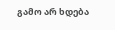გამო არ ხდება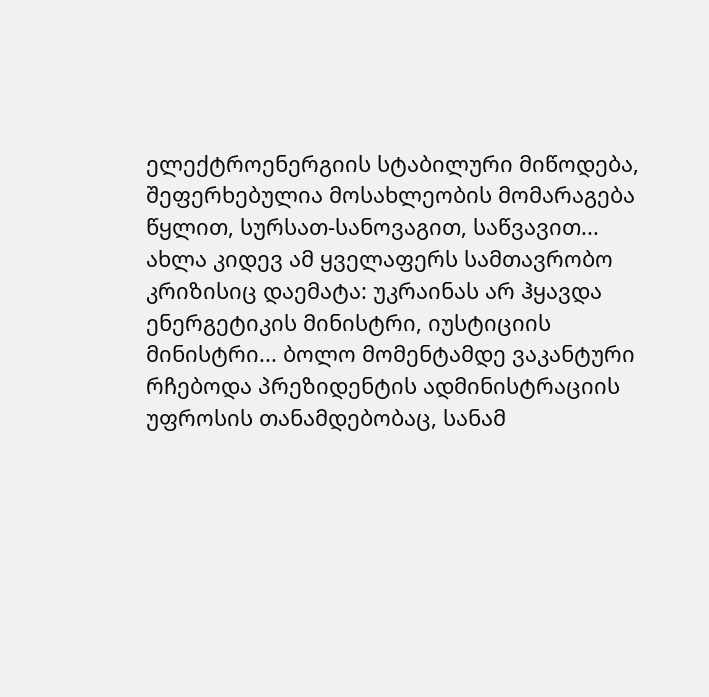ელექტროენერგიის სტაბილური მიწოდება, შეფერხებულია მოსახლეობის მომარაგება წყლით, სურსათ-სანოვაგით, საწვავით... ახლა კიდევ ამ ყველაფერს სამთავრობო კრიზისიც დაემატა: უკრაინას არ ჰყავდა ენერგეტიკის მინისტრი, იუსტიციის მინისტრი... ბოლო მომენტამდე ვაკანტური რჩებოდა პრეზიდენტის ადმინისტრაციის უფროსის თანამდებობაც, სანამ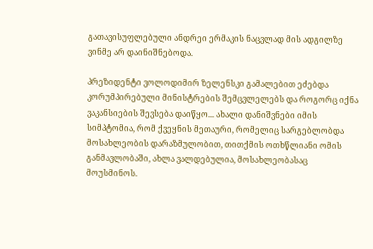გათავისუფლებული ანდრეი ერმაკის ნაცვლად მის ადგილზე ვინმე არ დაინიშნებოდა.

პრეზიდენტი ვოლოდიმირ ზელენსკი გამალებით ეძებდა კორუმპირებული მინისტრების შემცვლელებს და როგორც იქნა ვაკანსიების შევსება დაიწყო... ახალი დანიშვნები იმის სიმპტომია, რომ ქვეყნის მეთაური, რომელიც სარგებლობდა მოსახლეობის დარაზმულობით, თითქმის ოთხწლიანი ომის განმავლობაში, ახლა ვალდებულია, მოსახლეობასაც მოუსმინოს.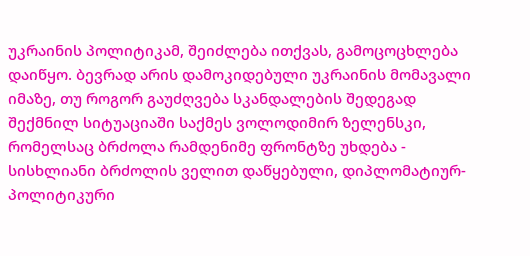უკრაინის პოლიტიკამ, შეიძლება ითქვას, გამოცოცხლება დაიწყო. ბევრად არის დამოკიდებული უკრაინის მომავალი იმაზე, თუ როგორ გაუძღვება სკანდალების შედეგად შექმნილ სიტუაციაში საქმეს ვოლოდიმირ ზელენსკი, რომელსაც ბრძოლა რამდენიმე ფრონტზე უხდება - სისხლიანი ბრძოლის ველით დაწყებული, დიპლომატიურ-პოლიტიკური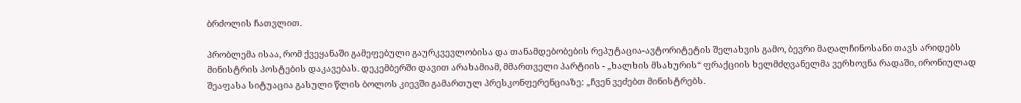ბრძოლის ჩათვლით.

პრობლემა ისაა, რომ ქვეყანაში გამეფებული გაურკვევლობისა და თანამდებობების რეპუტაცია-ავტორიტეტის შელახვის გამო, ბევრი მაღალჩინოსანი თავს არიდებს მინისტრის პოსტების დაკავებას. დეკემბერში დავით არახამიამ, მმართველი პარტიის - „ხალხის მსახურის“ ფრაქციის ხელმძღვანელმა ვერხოვნა რადაში, ირონიულად შეაფასა სიტუაცია გასული წლის ბოლოს კიევში გამართულ პრესკონფერენციაზე: „ჩვენ ვეძებთ მინისტრებს.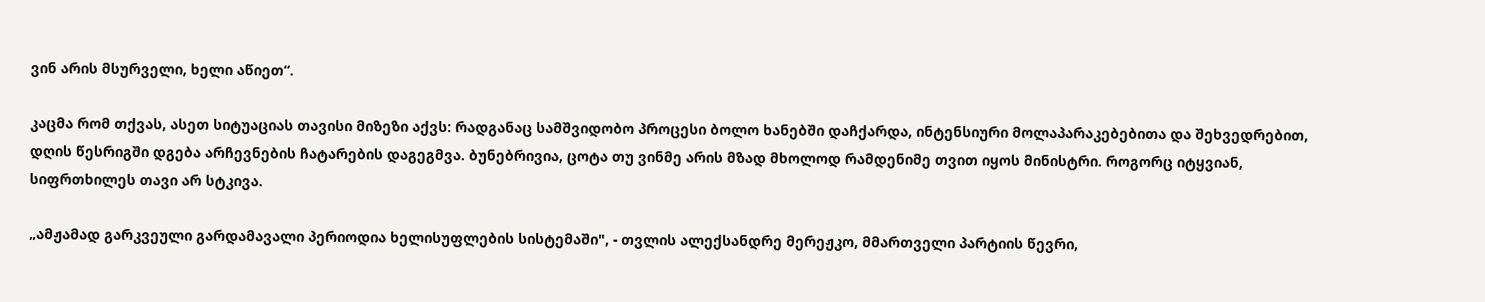ვინ არის მსურველი, ხელი აწიეთ“.

კაცმა რომ თქვას, ასეთ სიტუაციას თავისი მიზეზი აქვს: რადგანაც სამშვიდობო პროცესი ბოლო ხანებში დაჩქარდა, ინტენსიური მოლაპარაკებებითა და შეხვედრებით, დღის წესრიგში დგება არჩევნების ჩატარების დაგეგმვა. ბუნებრივია, ცოტა თუ ვინმე არის მზად მხოლოდ რამდენიმე თვით იყოს მინისტრი. როგორც იტყვიან, სიფრთხილეს თავი არ სტკივა.

„ამჟამად გარკვეული გარდამავალი პერიოდია ხელისუფლების სისტემაში", - თვლის ალექსანდრე მერეჟკო, მმართველი პარტიის წევრი,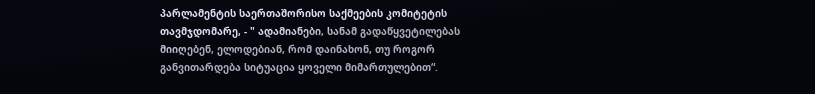პარლამენტის საერთაშორისო საქმეების კომიტეტის თავმჯდომარე, - " ადამიანები, სანამ გადაწყვეტილებას მიიღებენ, ელოდებიან, რომ დაინახონ, თუ როგორ განვითარდება სიტუაცია ყოველი მიმართულებით“.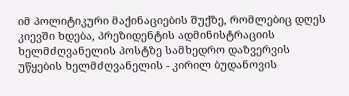იმ პოლიტიკური მაქინაციების შუქზე, რომლებიც დღეს კიევში ხდება, პრეზიდენტის ადმინისტრაციის ხელმძღვანელის პოსტზე სამხედრო დაზვერვის უწყების ხელმძღვანელის - კირილ ბუდანოვის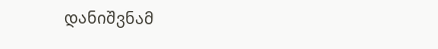დანიშვნამ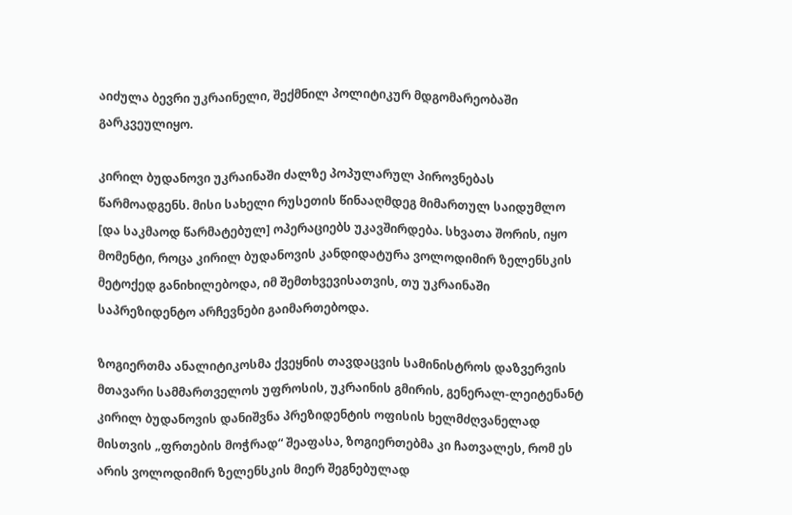აიძულა ბევრი უკრაინელი, შექმნილ პოლიტიკურ მდგომარეობაში გარკვეულიყო.

კირილ ბუდანოვი უკრაინაში ძალზე პოპულარულ პიროვნებას წარმოადგენს. მისი სახელი რუსეთის წინააღმდეგ მიმართულ საიდუმლო [და საკმაოდ წარმატებულ] ოპერაციებს უკავშირდება. სხვათა შორის, იყო მომენტი, როცა კირილ ბუდანოვის კანდიდატურა ვოლოდიმირ ზელენსკის მეტოქედ განიხილებოდა, იმ შემთხვევისათვის, თუ უკრაინაში საპრეზიდენტო არჩევნები გაიმართებოდა.

ზოგიერთმა ანალიტიკოსმა ქვეყნის თავდაცვის სამინისტროს დაზვერვის მთავარი სამმართველოს უფროსის, უკრაინის გმირის, გენერალ-ლეიტენანტ კირილ ბუდანოვის დანიშვნა პრეზიდენტის ოფისის ხელმძღვანელად მისთვის „ფრთების მოჭრად“ შეაფასა, ზოგიერთებმა კი ჩათვალეს, რომ ეს არის ვოლოდიმირ ზელენსკის მიერ შეგნებულად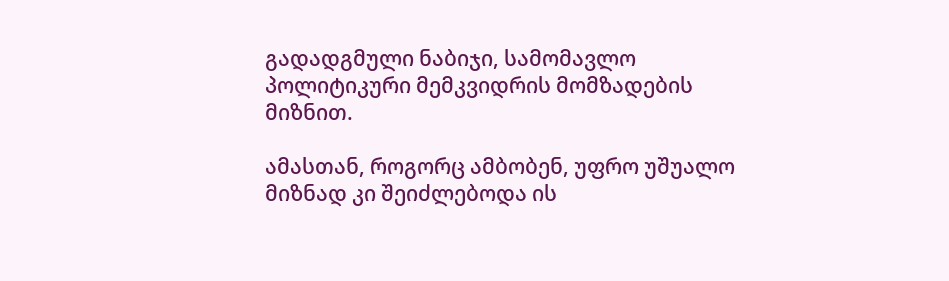გადადგმული ნაბიჯი, სამომავლო პოლიტიკური მემკვიდრის მომზადების მიზნით.

ამასთან, როგორც ამბობენ, უფრო უშუალო მიზნად კი შეიძლებოდა ის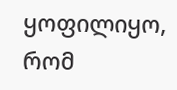ყოფილიყო, რომ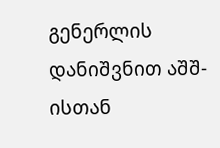გენერლის დანიშვნით აშშ-ისთან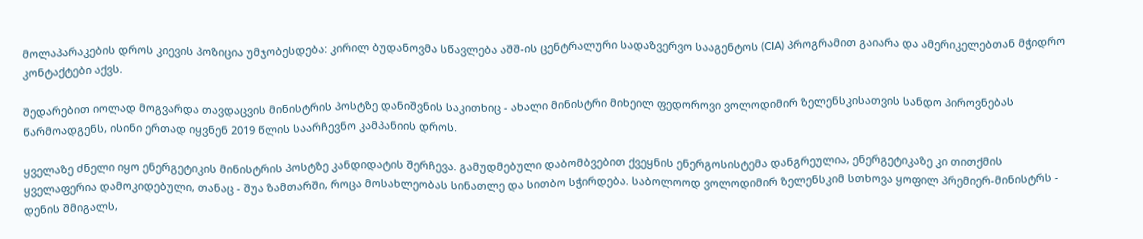მოლაპარაკების დროს კიევის პოზიცია უმჯობესდება: კირილ ბუდანოვმა სწავლება აშშ-ის ცენტრალური სადაზვერვო სააგენტოს (CIA) პროგრამით გაიარა და ამერიკელებთან მჭიდრო კონტაქტები აქვს.

შედარებით იოლად მოგვარდა თავდაცვის მინისტრის პოსტზე დანიშვნის საკითხიც - ახალი მინისტრი მიხეილ ფედოროვი ვოლოდიმირ ზელენსკისათვის სანდო პიროვნებას წარმოადგენს, ისინი ერთად იყვნენ 2019 წლის საარჩევნო კამპანიის დროს.

ყველაზე ძნელი იყო ენერგეტიკის მინისტრის პოსტზე კანდიდატის შერჩევა. გამუდმებული დაბომბვებით ქვეყნის ენერგოსისტემა დანგრეულია, ენერგეტიკაზე კი თითქმის ყველაფერია დამოკიდებული, თანაც - შუა ზამთარში, როცა მოსახლეობას სინათლე და სითბო სჭირდება. საბოლოოდ ვოლოდიმირ ზელენსკიმ სთხოვა ყოფილ პრემიერ-მინისტრს - დენის შმიგალს,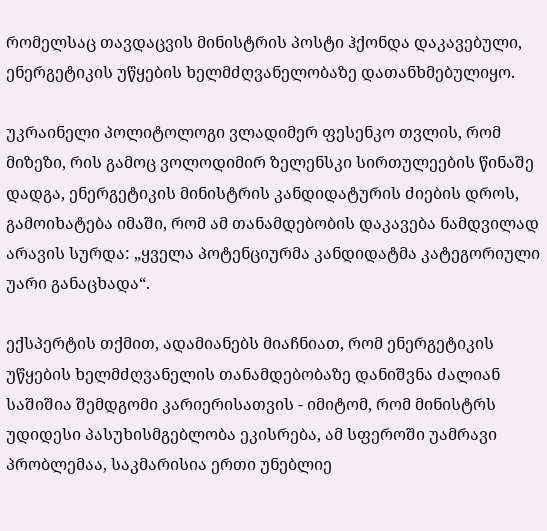რომელსაც თავდაცვის მინისტრის პოსტი ჰქონდა დაკავებული, ენერგეტიკის უწყების ხელმძღვანელობაზე დათანხმებულიყო.

უკრაინელი პოლიტოლოგი ვლადიმერ ფესენკო თვლის, რომ მიზეზი, რის გამოც ვოლოდიმირ ზელენსკი სირთულეების წინაშე დადგა, ენერგეტიკის მინისტრის კანდიდატურის ძიების დროს, გამოიხატება იმაში, რომ ამ თანამდებობის დაკავება ნამდვილად არავის სურდა: „ყველა პოტენციურმა კანდიდატმა კატეგორიული უარი განაცხადა“.

ექსპერტის თქმით, ადამიანებს მიაჩნიათ, რომ ენერგეტიკის უწყების ხელმძღვანელის თანამდებობაზე დანიშვნა ძალიან საშიშია შემდგომი კარიერისათვის - იმიტომ, რომ მინისტრს უდიდესი პასუხისმგებლობა ეკისრება, ამ სფეროში უამრავი პრობლემაა, საკმარისია ერთი უნებლიე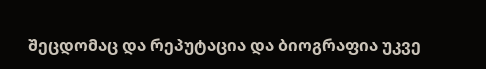შეცდომაც და რეპუტაცია და ბიოგრაფია უკვე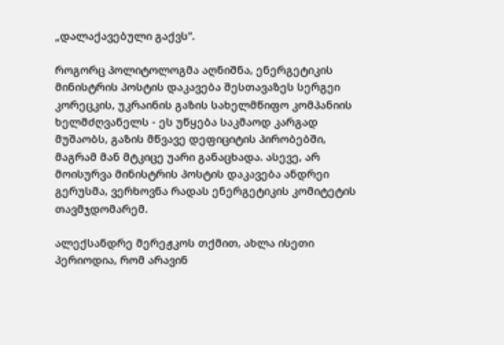„დალაქავებული გაქვს“.

როგორც პოლიტოლოგმა აღნიშნა, ენერგეტიკის მინისტრის პოსტის დაკავება შესთავაზეს სერგეი კორეცკის, უკრაინის გაზის სახელმწიფო კომპანიის ხელმძღვანელს - ეს უწყება საკმაოდ კარგად მუშაობს, გაზის მწვავე დეფიციტის პირობებში, მაგრამ მან მტკიცე უარი განაცხადა. ასევე, არ მოისურვა მინისტრის პოსტის დაკავება ანდრეი გერუსმა, ვერხოვნა რადას ენერგეტიკის კომიტეტის თავმჯდომარემ.

ალექსანდრე მერეჟკოს თქმით, ახლა ისეთი პერიოდია, რომ არავინ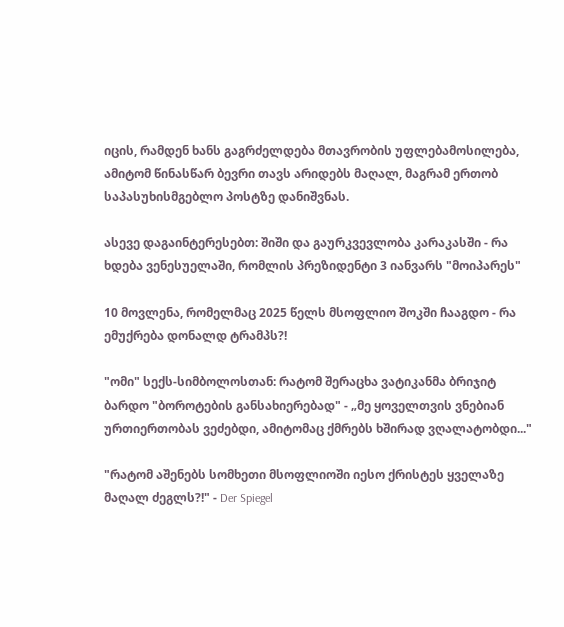იცის, რამდენ ხანს გაგრძელდება მთავრობის უფლებამოსილება, ამიტომ წინასწარ ბევრი თავს არიდებს მაღალ, მაგრამ ერთობ საპასუხისმგებლო პოსტზე დანიშვნას.

ასევე დაგაინტერესებთ: შიში და გაურკვევლობა კარაკასში - რა ხდება ვენესუელაში, რომლის პრეზიდენტი 3 იანვარს "მოიპარეს"

10 მოვლენა, რომელმაც 2025 წელს მსოფლიო შოკში ჩააგდო - რა ემუქრება დონალდ ტრამპს?!

"ომი" სექს-სიმბოლოსთან: რატომ შერაცხა ვატიკანმა ბრიჯიტ ბარდო "ბოროტების განსახიერებად" - „მე ყოველთვის ვნებიან ურთიერთობას ვეძებდი, ამიტომაც ქმრებს ხშირად ვღალატობდი..."

"რატომ აშენებს სომხეთი მსოფლიოში იესო ქრისტეს ყველაზე მაღალ ძეგლს?!" - Der Spiegel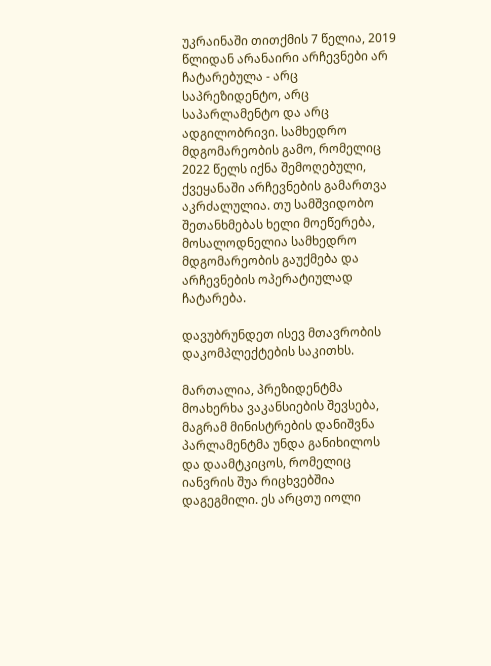უკრაინაში თითქმის 7 წელია, 2019 წლიდან არანაირი არჩევნები არ ჩატარებულა - არც საპრეზიდენტო, არც საპარლამენტო და არც ადგილობრივი. სამხედრო მდგომარეობის გამო, რომელიც 2022 წელს იქნა შემოღებული, ქვეყანაში არჩევნების გამართვა აკრძალულია. თუ სამშვიდობო შეთანხმებას ხელი მოეწერება, მოსალოდნელია სამხედრო მდგომარეობის გაუქმება და არჩევნების ოპერატიულად ჩატარება.

დავუბრუნდეთ ისევ მთავრობის დაკომპლექტების საკითხს.

მართალია, პრეზიდენტმა მოახერხა ვაკანსიების შევსება, მაგრამ მინისტრების დანიშვნა პარლამენტმა უნდა განიხილოს და დაამტკიცოს, რომელიც იანვრის შუა რიცხვებშია დაგეგმილი. ეს არცთუ იოლი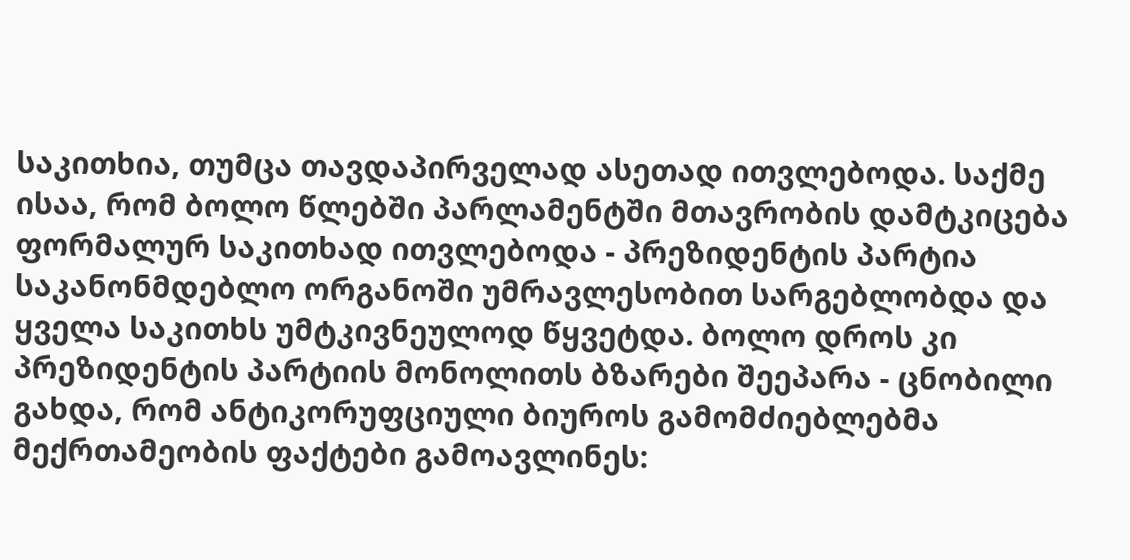საკითხია, თუმცა თავდაპირველად ასეთად ითვლებოდა. საქმე ისაა, რომ ბოლო წლებში პარლამენტში მთავრობის დამტკიცება ფორმალურ საკითხად ითვლებოდა - პრეზიდენტის პარტია საკანონმდებლო ორგანოში უმრავლესობით სარგებლობდა და ყველა საკითხს უმტკივნეულოდ წყვეტდა. ბოლო დროს კი პრეზიდენტის პარტიის მონოლითს ბზარები შეეპარა - ცნობილი გახდა, რომ ანტიკორუფციული ბიუროს გამომძიებლებმა მექრთამეობის ფაქტები გამოავლინეს: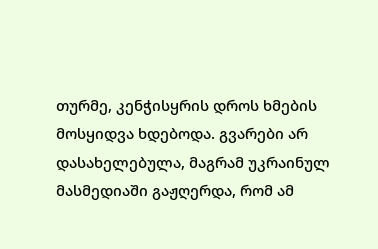თურმე, კენჭისყრის დროს ხმების მოსყიდვა ხდებოდა. გვარები არ დასახელებულა, მაგრამ უკრაინულ მასმედიაში გაჟღერდა, რომ ამ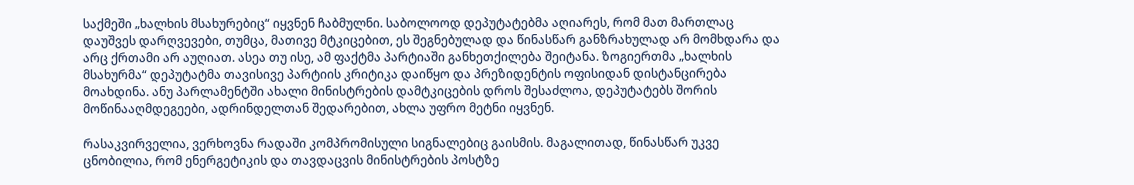საქმეში „ხალხის მსახურებიც“ იყვნენ ჩაბმულნი. საბოლოოდ დეპუტატებმა აღიარეს, რომ მათ მართლაც დაუშვეს დარღვევები, თუმცა, მათივე მტკიცებით, ეს შეგნებულად და წინასწარ განზრახულად არ მომხდარა და არც ქრთამი არ აუღიათ. ასეა თუ ისე, ამ ფაქტმა პარტიაში განხეთქილება შეიტანა. ზოგიერთმა „ხალხის მსახურმა“ დეპუტატმა თავისივე პარტიის კრიტიკა დაიწყო და პრეზიდენტის ოფისიდან დისტანცირება მოახდინა. ანუ პარლამენტში ახალი მინისტრების დამტკიცების დროს შესაძლოა, დეპუტატებს შორის მოწინააღმდეგეები, ადრინდელთან შედარებით, ახლა უფრო მეტნი იყვნენ.

რასაკვირველია, ვერხოვნა რადაში კომპრომისული სიგნალებიც გაისმის. მაგალითად, წინასწარ უკვე ცნობილია, რომ ენერგეტიკის და თავდაცვის მინისტრების პოსტზე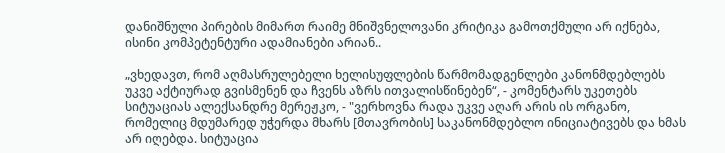დანიშნული პირების მიმართ რაიმე მნიშვნელოვანი კრიტიკა გამოთქმული არ იქნება, ისინი კომპეტენტური ადამიანები არიან..

„ვხედავთ, რომ აღმასრულებელი ხელისუფლების წარმომადგენლები კანონმდებლებს უკვე აქტიურად გვისმენენ და ჩვენს აზრს ითვალისწინებენ“, - კომენტარს უკეთებს სიტუაციას ალექსანდრე მერეჟკო, - "ვერხოვნა რადა უკვე აღარ არის ის ორგანო, რომელიც მდუმარედ უჭერდა მხარს [მთავრობის] საკანონმდებლო ინიციატივებს და ხმას არ იღებდა. სიტუაცია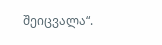შეიცვალა“.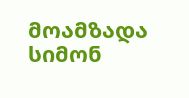მოამზადა სიმონ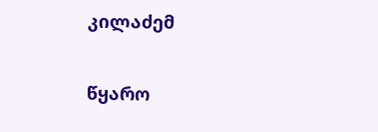კილაძემ

წყარო